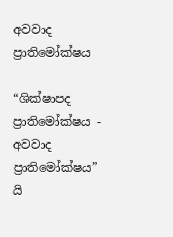අවවාද ප්‍රාතිමෝක්ෂය

“ශික්ෂාපද ප්‍රාතිමෝක්ෂය - අවවාද ප්‍රාතිමෝක්ෂය” යි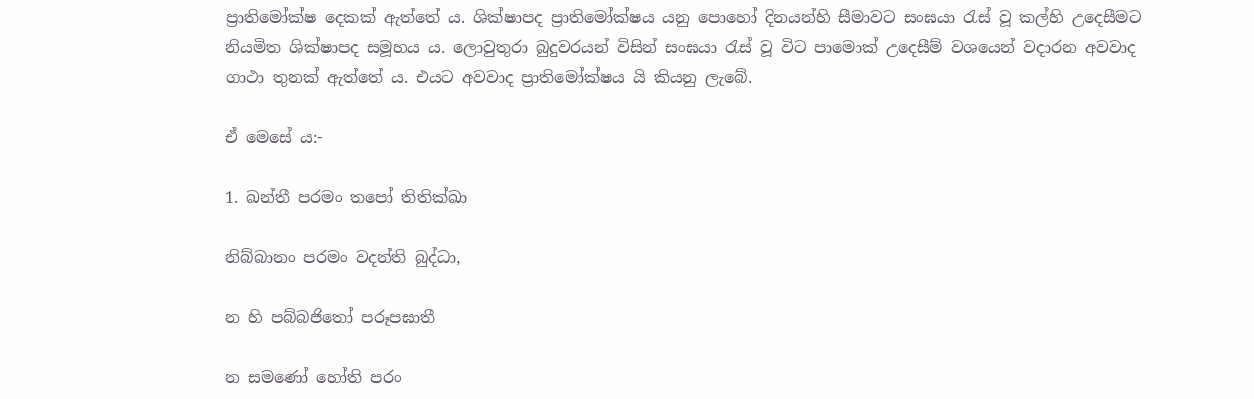ප්‍රාතිමෝක්ෂ දෙකක් ඇත්තේ ය. ශික්ෂාපද ප්‍රාතිමෝක්ෂය යනු පොහෝ දිනයන්හි සීමාවට සංඝයා රැස් වූ කල්හි උදෙසීමට නියමිත ශික්ෂාපද සමූහය ය. ලොවුතුරා බුදුවරයන් විසින් සංඝයා රැස් වූ විට පාමොක් උදෙසීම් වශයෙන් වදාරන අවවාද ගාථා තුනක් ඇත්තේ ය. එයට අවවාද ප්‍රාතිමෝක්ෂය යි කියනු ලැබේ.

ඒ මෙසේ ය:-

1. ඛන්තී පරමං තපෝ තිතික්ඛා

නිබ්බානං පරමං වදන්ති බුද්ධා,

න හි පබ්බජිතෝ පරූපඝාතී

න සමණෝ හෝති පරං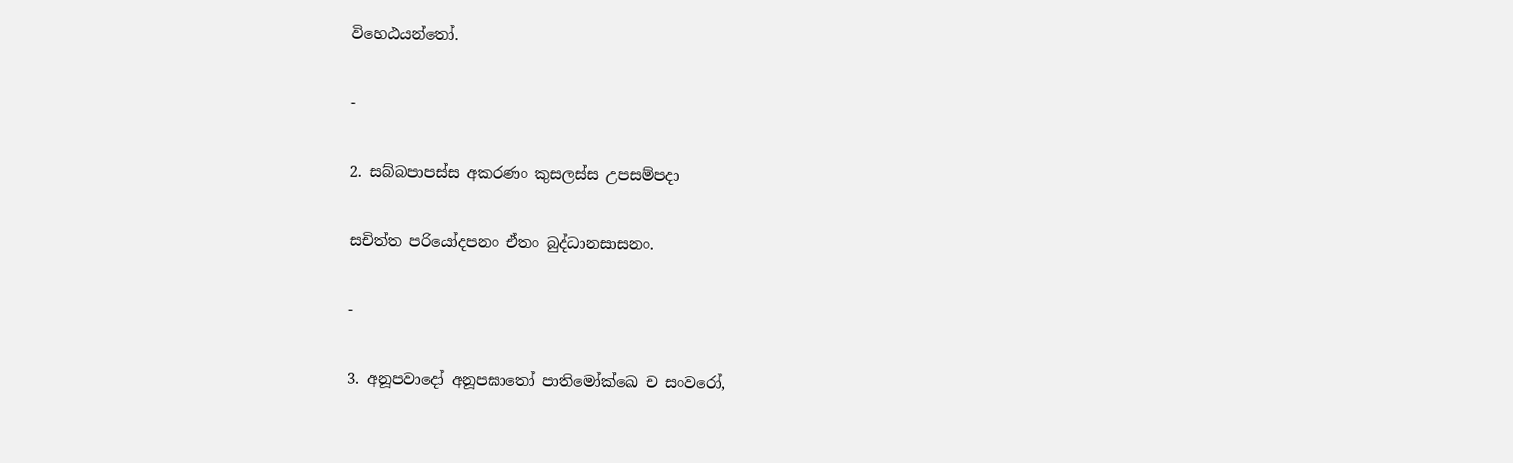විහෙඨයන්තෝ.

-

2. සබ්බපාපස්ස අකරණං කුසලස්ස උපසම්පදා

සචිත්ත පරියෝදපනං ඒතං බුද්ධානසාසනං.

-

3. අනූපවාදෝ අනූපඝාතෝ පාතිමෝක්ඛෙ ච සංවරෝ,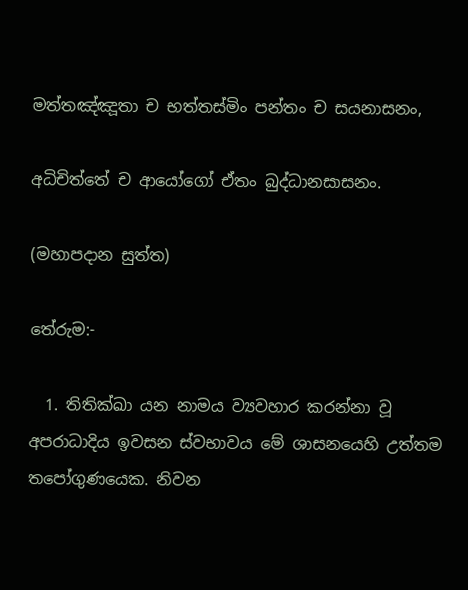මත්තඤ්ඤූතා ච භත්තස්මිං පන්තං ච සයනාසනං,

අධිචිත්තේ ච ආයෝගෝ ඒතං බුද්ධානසාසනං.

(මහාපදාන සුත්ත)

තේරුම:-

  1. තිතික්ඛා යන නාමය ව්‍යවහාර කරන්නා වූ අපරාධාදිය ඉවසන ස්වභාවය මේ ශාසනයෙහි උත්තම තපෝගුණයෙක. නිවන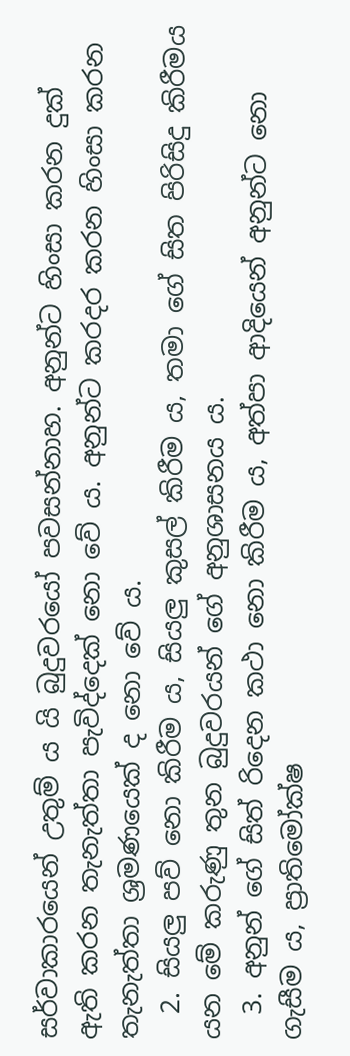සර්වාකාරයෙන් උතුම් ය යි බුදුවරයෝ පවසන්නාහ. අනුන්ට හිංසා කරන දුක් ඇති කරන තැනැත්තා පැවිද්දෙක් නො වේ ය. අනුන්ට කරදර කරන හිංසා කරන තැනැත්තා ශ්‍ර‍මණයෙක් ද නො වේ ය.
  2. සියලු පව් නො කිරීම ය, සියලු කුසල් කිරීම ය, තමා ගේ සිත පිරිසිදු කිරීමය යන මේ කරුණු තුන බුදුවරයන් ගේ අනුශාසනය ය.
  3. අනුන් ගේ සිත් රිදෙන කථා නො කිරීම ය, අත්පා ආදියෙන් අනුන්ට නො ගැසීම ය, ප්‍රාතිමෝක්ෂ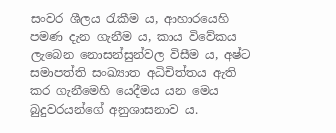සංවර ශීලය රැකීම ය, ආහාරයෙහි පමණ දැන ගැනීම ය, කාය විවේකය ලැබෙන නොසන්සුන්වල විසීම ය, අෂ්ට සමාපත්ති සංඛ්‍යාත අධිචිත්තය ඇති කර ගැනීමෙහි යෙදීමය යන මෙය බුදුවරයන්ගේ අනුශාසනාව ය.